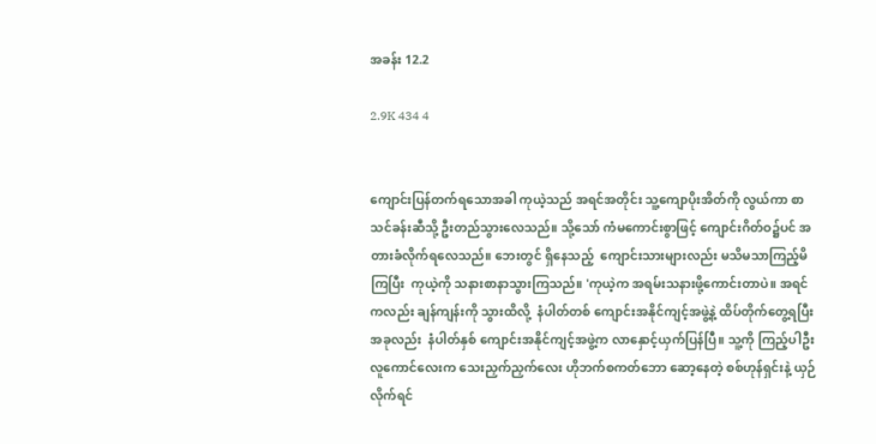အခန်း 12.2

2.9K 434 4


ကျောင်းပြန်တက်ရသောအခါ ကုယဲ့သည် အရင်အတိုင်း သူ့ကျောပိုးအိတ်ကို လွယ်ကာ စာသင်ခန်းဆီသို့ ဦးတည်သွားလေသည်။ သို့သော် ကံမကောင်းစွာဖြင့် ကျောင်းဂိတ်ဝ၌ပင် အတားခံလိုက်ရလေသည်။ ဘေးတွင် ရှိနေသည့်  ကျောင်းသားများလည်း မသိမသာကြည့်မိကြပြီး  ကုယဲ့ကို သနားစာနာသွားကြသည်။ 'ကုယဲ့က အရမ်းသနားဖို့ကောင်းတာပဲ။ အရင်ကလည်း ချန်ကျန်းကို သွားထိလို့  နံပါတ်တစ် ကျောင်းအနိုင်ကျင့်အဖွဲ့နဲ့ ထိပ်တိုက်တွေ့ရပြီး အခုလည်း  နံပါတ်နှစ် ကျောင်းအနိုင်ကျင့်အဖွဲ့က လာနှောင့်ယှက်ပြန်ပြီ။ သူ့ကို ကြည့်ပါဦး လူကောင်လေးက သေးညှက်ညှက်လေး ဟိုဘက်စကတ်ဘော ဆော့နေတဲ့ စစ်ဟုန်ရှင်းနဲ့ ယှဉ်လိုက်ရင်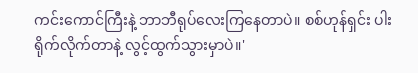ကင်းကောင်ကြီးနဲ့ ဘာဘီရုပ်လေးကြနေတာပဲ။ စစ်ဟုန်ရှင်း ပါးရိုက်လိုက်တာနဲ့ လွင့်ထွက်သွားမှာပဲ။'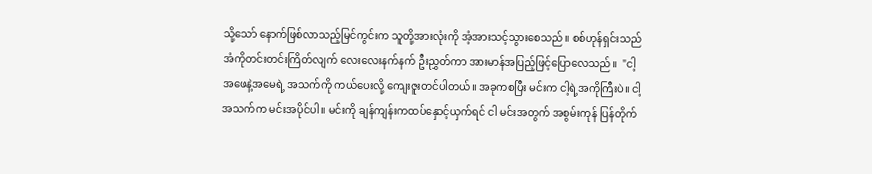သို့သော် နောက်ဖြစ်လာသည့်မြင်ကွင်းက သူတို့အားလုံးကို အံ့အားသင့်သွား‌စေသည်။ စစ်ဟုန်ရှင်းသည် အံကိုတင်းတင်းကြိတ်လျက် လေးလေးနက်နက် ဦးညွှတ်ကာ အားမာန်အပြည့်ဖြင့်ပြောလေသည်။  "ငါ့အဖေနဲ့အမေရဲ့ အသက်ကို ကယ်ပေးလို့ ကျေးဇူးတင်ပါတယ်။ အခုကစပြီး မင်းက ငါ့ရဲ့အကိုကြီးပဲ။ ငါ့အသက်က မင်းအပိုင်ပါ။ မင်းကို ချန်ကျန်းကထပ်နှောင့်ယှက်ရင် ငါ မင်းအတွက် အစွမ်းကုန် ပြန်တိုက်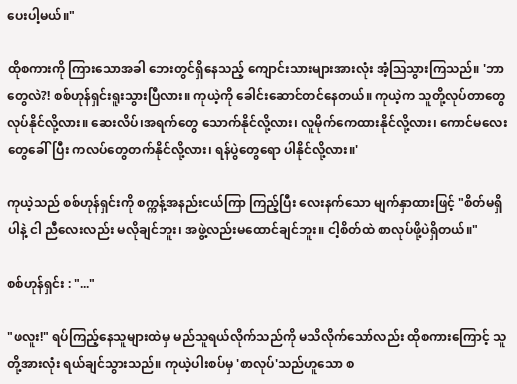ပေးပါ့မယ်။"

ထိုစကားကို ကြားသောအခါ ဘေးတွင်ရှိနေသည့် ကျောင်းသားများအားလုံး အံ့ဩသွားကြသည်။ 'ဘာတွေလဲ?! စစ်ဟုန်ရှင်းရူးသွားပြီလား။ ကုယဲ့ကို ခေါင်းဆောင်တင်နေတယ်။ ကုယဲ့က သူတို့လုပ်တာတွေ လုပ်နိုင်လို့လား။ ဆေးလိပ်၊အရက်တွေ သောက်နိုင်လို့လား၊ လူမိုက်ကေထားနိုင်လို့လား၊ ကောင်မလေးတွေခေါ်ပြီး ကလပ်တွေတက်နိုင်လို့လား၊ ရန်ပွဲတွေရော ပါနိုင်လို့လား။'

ကုယဲ့သည် စစ်ဟုန်ရှင်းကို စက္ကန့်အနည်းငယ်ကြာ ကြည့်ပြီး လေးနက်သော မျက်နှာထားဖြင့် "စိတ်မရှိပါနဲ့ ငါ ညီလေးလည်း မလိုချင်ဘူး၊ အဖွဲ့လည်းမထောင်ချင်ဘူး။ ငါ့စိတ်ထဲ စာလုပ်ဖို့ပဲရှိတယ်။"

စစ်ဟုန်ရှင်း : "..."

"ဖလူး!" ရပ်ကြည့်နေသူများထဲမှ မည်သူရယ်လိုက်သည်ကို မသိလိုက်သော်လည်း ထိုစကားကြောင့် သူတို့အားလုံး ရယ်ချင်သွားသည်။ ကုယဲ့ပါးစပ်မှ 'စာလုပ်'သည်ဟူသော စ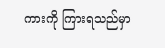ကားကို ကြားရသည်မှာ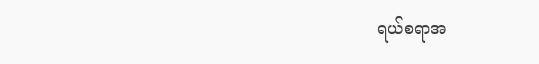ရယ်စရာအ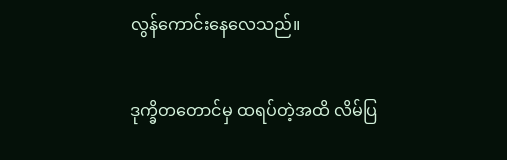လွန်ကောင်းနေလေသည်။

ဒုက္ခိတတောင်မှ ထရပ်တဲ့အထိ လိမ်ပြ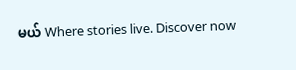မယ် Where stories live. Discover now